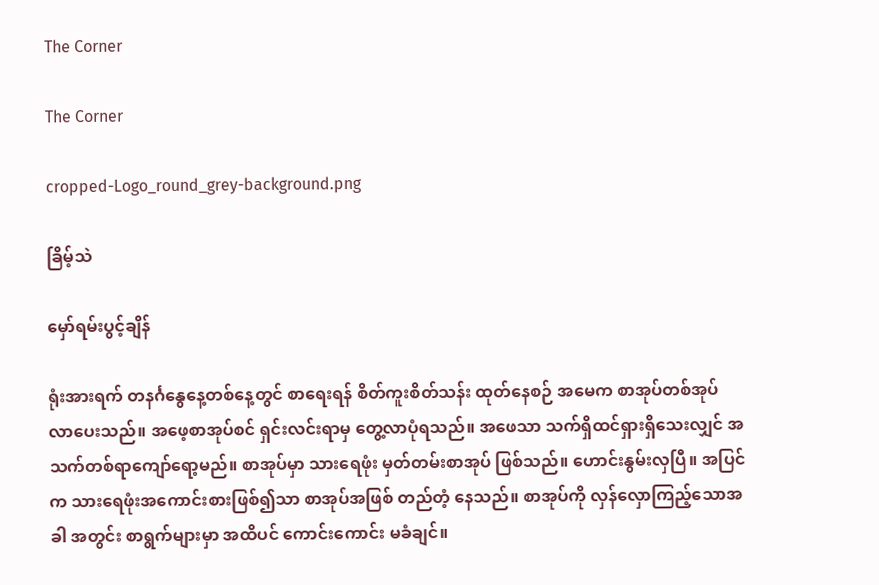The Corner

The Corner

cropped-Logo_round_grey-background.png

ခြိမ့်သဲ

မှော်ရမ်းပွင့်ချိန်

ရုံးအားရက် တနင်္ဂနွေနေ့တစ်နေ့တွင် စာရေးရန် စိတ်ကူးစိတ်သန်း ထုတ်နေစဉ် အမေက စာအုပ်တစ်အုပ် လာပေးသည်။ အဖေ့စာအုပ်စင် ရှင်းလင်းရာမှ တွေ့လာပုံရသည်။ အဖေသာ သက်ရှိထင်ရှားရှိသေးလျှင် အသက်တစ်ရာ‌ကျော်ရော့မည်။ စာအုပ်မှာ သားရေဖုံး မှတ်တမ်းစာအုပ် ဖြစ်သည်။ ဟောင်းနွမ်းလှပြီ။ အပြင်က သားရေဖုံးအကောင်းစားဖြစ်၍သာ စာအုပ်အဖြစ် တည်တံ့ နေသည်။ စာအုပ်ကို လှန်လှောကြည့်သောအခါ အတွင်း စာရွက်များမှာ အထိပင် ကောင်းကောင်း မခံချင်။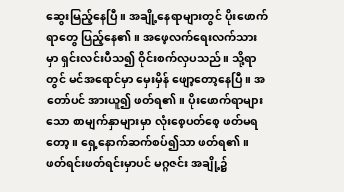ဆွေးမြည့်နေပြီ။ အချို့နေရာများတွင် ပိုးဖောက်ရာတွေ ပြည့်နေ၏။ အဖေ့လက်ရေးလက်သားမှာ ရှင်းလင်းပီသ၍ ဝိုင်းစက်လှပသည်။ သို့ရာတွင် မင်အရောင်မှာ မှေးမှိန် ဖျော့တော့နေပြီ။ အတော်ပင် အားယူ၍ ဖတ်ရ၏။ ပိုးဖောက်ရာများသော စာမျက်နှာများမှာ လုံးစေ့ပတ်စေ့ ဖတ်မရ တော့။ ရှေ့နောက်ဆက်စပ်၍သာ ဖတ်ရ၏။ ဖတ်ရင်းဖတ်ရင်းမှာပင် မဂ္ဂဇင်း အချို့၌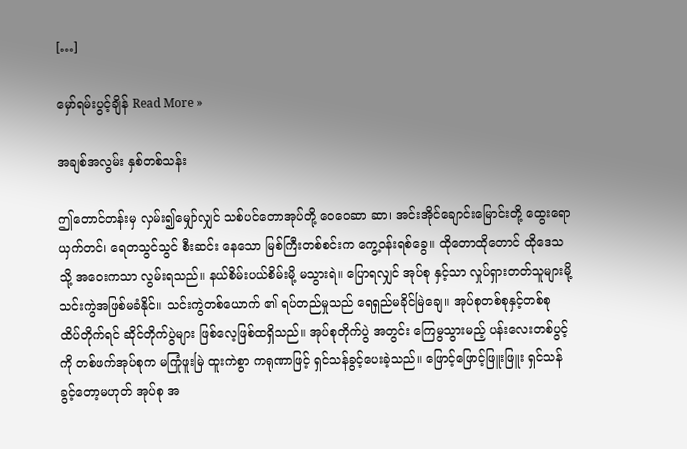[…]

မှော်ရမ်းပွင့်ချိန် Read More »

အချစ်အလွမ်း နှစ်တစ်သန်း

ဤတောင်တန်းမှ လှမ်း၍မျှော်လျှင် သစ်ပင်တောအုပ်တို့ ဝေဝေဆာ ဆာ၊ အင်းအိုင်ချောင်းမြောင်းတို့ ထွေးရောယှက်တင်၊ ရေတသွင်သွင် စီးဆင်း နေသော မြစ်ကြီးတစ်စင်းက ကွေ့ဝန်းရစ်ခွေ။ ထိုတောထိုတောင် ထိုဒေသသို့ အဝေးကသာ လွမ်းရသည်။ နယ်စိမ်းပယ်စိမ်းမို့ မသွားရဲ။ ပြောရလျှင် အုပ်စု နှင့်သာ လှုပ်ရှားတတ်သူများမို့ သင်းကွဲအဖြစ်မခံနိုင်။ သင်းကွဲတစ်ယောက် ၏ ရပ်တည်မှုသည် ရေရှည်မခိုင်မြဲချေ။ အုပ်စုတစ်စုနှင့်တစ်စု ထိပ်တိုက်ရင် ဆိုင်တိုက်ပွဲများ ဖြစ်လေ့ဖြစ်ထရှိသည်။ အုပ်စုတိုက်ပွဲ အတွင်း ကြေမွသွားမည့် ပန်းလေးတစ်ပွင့်ကို တစ်ဖက်အုပ်စုက မကြုံဖူးမြဲ ထူးကဲစွာ ကရုဏာဖြင့် ရှင်သန်ခွင့်ပေးခဲ့သည်။ ဖြောင့်ဖြောင့်ဖြူးဖြူး ရှင်သန်ခွင့်တော့မဟုတ် အုပ်စု အ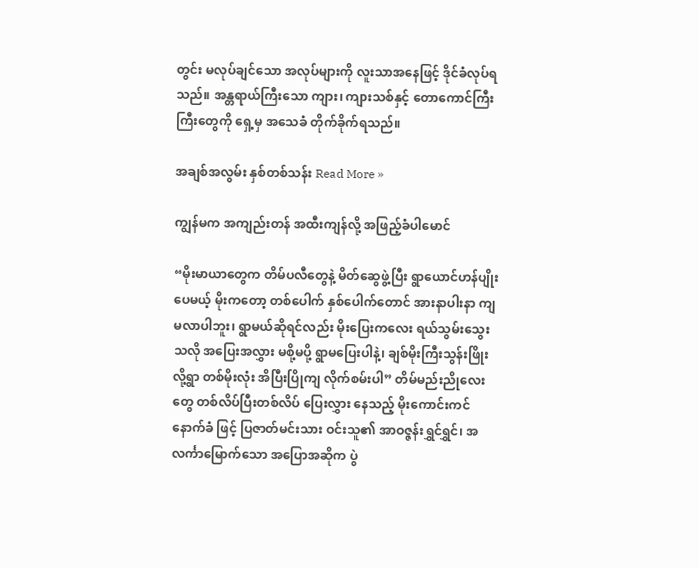တွင်း မလုပ်ချင်သော အလုပ်များကို လူးသာအနေဖြင့် ဒိုင်ခံလုပ်ရသည်။ အန္တရာယ်ကြီးသော ကျား၊ ကျားသစ်နှင့် တောကောင်ကြီးကြီးတွေကို ရှေ့မှ အသေခံ တိုက်ခိုက်ရသည်။

အချစ်အလွမ်း နှစ်တစ်သန်း Read More »

ကျွန်မက အကျည်းတန် အထီးကျန်လို့ အဖြည့်ခံပါမောင်

“မိုးမာယာတွေက တိမ်ပလီတွေနဲ့ မိတ်ဆွေဖွဲ့ပြီး ရွာယောင်ဟန်ပျိုးပေမယ့် မိုးကတော့ တစ်ပေါက် နှစ်ပေါက်တောင် အားနာပါးနာ ကျမလာပါဘူး၊ ရွာမယ်ဆိုရင်လည်း မိုးပြေးကလေး ရယ်သွမ်းသွေးသလို အပြေးအလွှား မစို့မပို့ ရွာမပြေးပါနဲ့၊ ချစ်မိုးကြီးသွန်းဖြိုးလို့ရွာ တစ်မိုးလုံး အိပြီးပြိုကျ လိုက်စမ်းပါ” တိမ်မည်းညိုလေးတွေ တစ်လိပ်ပြီးတစ်လိပ် ပြေးလွှား နေသည့် မိုးကောင်းကင်နောက်ခံ ဖြင့် ပြဇာတ်မင်းသား ဝင်းသူ၏ အာဝဇ္ဇန်းရွှင်ရွှင်၊ အလင်္ကာမြောက်သော အပြောအဆိုက ပွဲ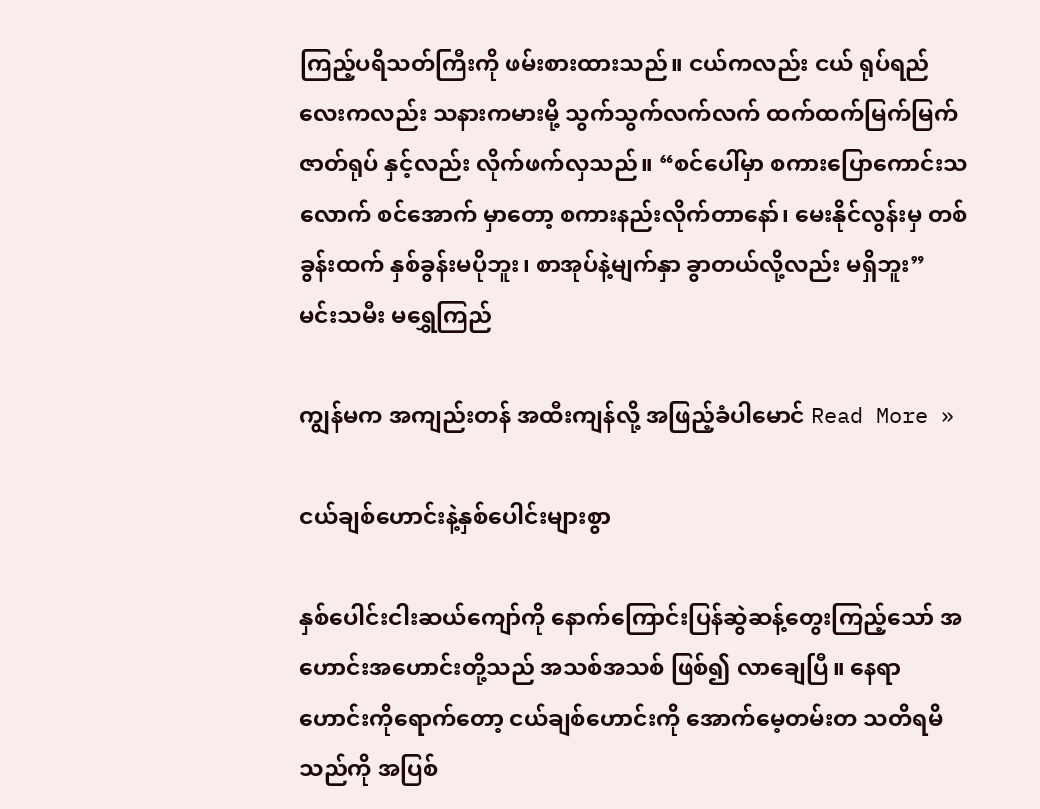ကြည့်ပရိသတ်ကြီးကို ဖမ်းစားထားသည်။ ငယ်ကလည်း ငယ် ရုပ်ရည်လေးကလည်း သနားကမားမို့ သွက်သွက်လက်လက် ထက်ထက်မြက်မြက် ဇာတ်ရုပ် နှင့်လည်း လိုက်ဖက်လှသည်။ “စင်ပေါ်မှာ စကားပြောကောင်းသလောက် စင်အောက် မှာတော့ စကားနည်းလိုက်တာနော်၊ မေးနိုင်လွန်းမှ တစ် ခွန်းထက် နှစ်ခွန်းမပိုဘူး၊ စာအုပ်နဲ့မျက်နှာ ခွာတယ်လို့လည်း မရှိဘူး” မင်းသမီး မရွှေကြည်

ကျွန်မက အကျည်းတန် အထီးကျန်လို့ အဖြည့်ခံပါမောင် Read More »

ငယ်ချစ်ဟောင်းနဲ့နှစ်ပေါင်းများစွာ

နှစ်ပေါင်းငါးဆယ်ကျော်ကို နောက်ကြောင်းပြန်ဆွဲဆန့်တွေးကြည့်သော် အဟောင်းအဟောင်းတို့သည် အသစ်အသစ် ဖြစ်၍ လာချေပြီ။ နေရာဟောင်းကိုရောက်တော့ ငယ်ချစ်ဟောင်းကို အောက်မေ့တမ်းတ သတိရမိသည်ကို အပြစ်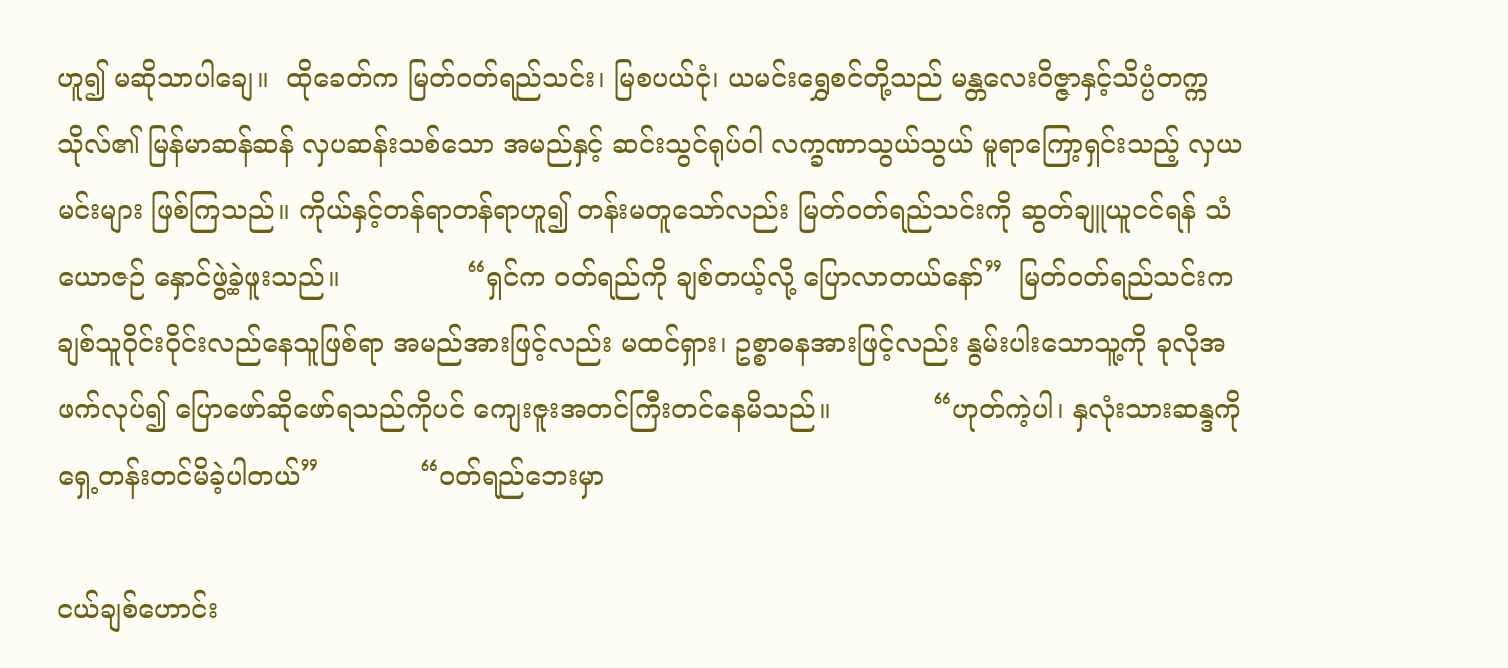ဟူ၍ မဆိုသာပါချေ။  ထိုခေတ်က မြတ်ဝတ်ရည်သင်း၊ မြစပယ်ငုံ၊ ယမင်းရွှေစင်တို့သည် မန္တလေးဝိဇ္ဇာနှင့်သိပ္ပံတက္က သိုလ်၏ မြန်မာဆန်ဆန် လှပဆန်းသစ်သော အမည်နှင့် ဆင်းသွင်ရုပ်ဝါ လက္ခဏာသွယ်သွယ် မူရာကြော့ရှင်းသည့် လှယမင်းများ ဖြစ်ကြသည်။ ကိုယ်နှင့်တန်ရာတန်ရာဟူ၍ တန်းမတူသော်လည်း မြတ်ဝတ်ရည်သင်းကို ဆွတ်ချူယူငင်ရန် သံယောဇဉ် နှောင်ဖွဲ့ခဲ့ဖူးသည်။               “ရှင်က ဝတ်ရည်ကို ချစ်တယ့်လို့ ပြောလာတယ်နော်”  မြတ်ဝတ်ရည်သင်းက ချစ်သူဝိုင်းဝိုင်းလည်နေသူဖြစ်ရာ အမည်အားဖြင့်လည်း မထင်ရှား၊ ဥစ္စာဓနအားဖြင့်လည်း နွမ်းပါးသောသူ့ကို ခုလိုအဖက်လုပ်၍ ပြောဖော်ဆိုဖော်ရသည်ကိုပင် ကျေးဇူးအတင်ကြီးတင်နေမိသည်။            “ဟုတ်ကဲ့ပါ၊ နှလုံးသားဆန္ဒကို ရှေ့တန်းတင်မိခဲ့ပါတယ်”            “ဝတ်ရည်ဘေးမှာ

ငယ်ချစ်ဟောင်း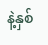နဲ့နှစ်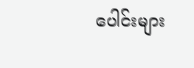ပေါင်းများ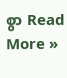စွာ Read More »